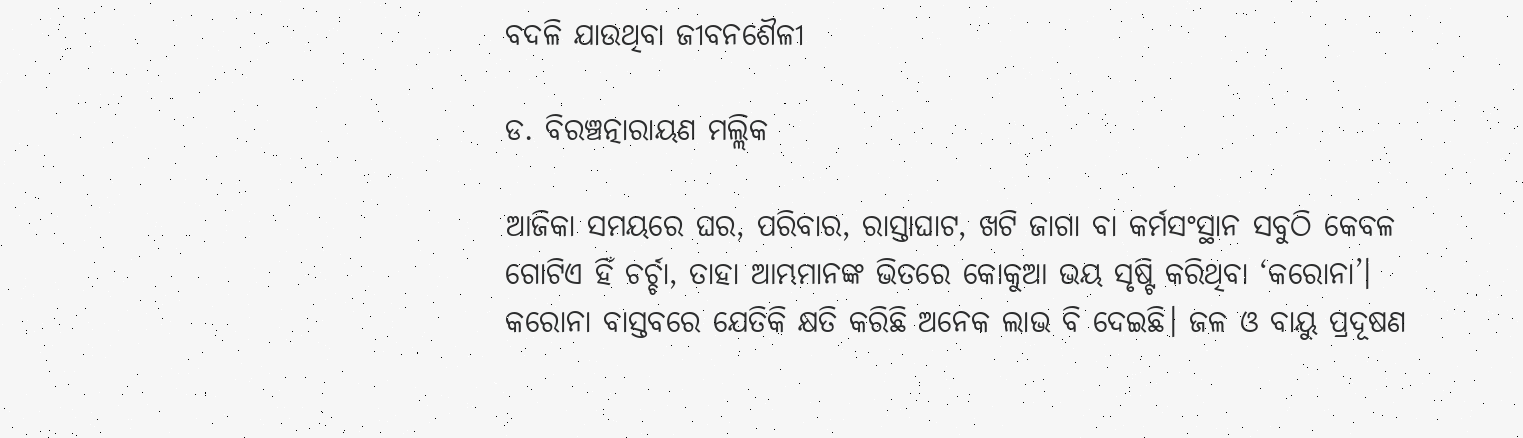ବଦଳି ଯାଉଥିବା ଜୀବନଶୈଳୀ

ଡ. ବିରଞ୍ଚତ୍ନାରାୟଣ ମଲ୍ଲିକ

ଆଜିକା ସମୟରେ ଘର, ପରିବାର, ରାସ୍ତାଘାଟ, ଖଟି ଜାଗା ବା କର୍ମସଂସ୍ଥାନ ସବୁଠି କେବଳ ଗୋଟିଏ ହିଁ ଚର୍ଚ୍ଚା, ତାହା ଆମ୍ଭମାନଙ୍କ ଭିତରେ କୋକୁଆ ଭୟ ସୃଷ୍ଟି କରିଥିବା ‘କରୋନା’। କରୋନା ବାସ୍ତବରେ ଯେତିକି କ୍ଷତି କରିଛି ଅନେକ ଲାଭ ବି ଦେଇଛି। ଜଳ ଓ ବାୟୁ ପ୍ରଦୂଷଣ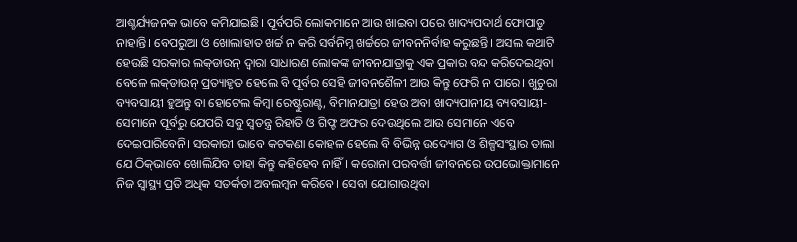ଆଶ୍ଚର୍ଯ୍ୟଜନକ ଭାବେ କମିଯାଇଛି। ପୂର୍ବପରି ଲୋକମାନେ ଆଉ ଖାଇବା ପରେ ଖାଦ୍ୟପଦାର୍ଥ ଫୋପାଡୁ ନାହାନ୍ତି। ବେପରୁଆ ଓ ଖୋଲାହାତ ଖର୍ଚ୍ଚ ନ କରି ସର୍ବନିମ୍ନ ଖର୍ଚ୍ଚରେ ଜୀବନନିର୍ବାହ କରୁଛନ୍ତି। ଅସଲ କଥାଟି ହେଉଛି ସରକାର ଲକ୍‌ଡାଉନ୍‌ ଦ୍ୱାରା ସାଧାରଣ ଲୋକଙ୍କ ଜୀବନଯାତ୍ରାକୁ ଏକ ପ୍ରକାର ବନ୍ଦ କରିଦେଇଥିବା ବେଳେ ଲକ୍‌ଡାଉନ୍‌ ପ୍ରତ୍ୟାହୃତ ହେଲେ ବି ପୂର୍ବର ସେହି ଜୀବନଶୈଳୀ ଆଉ କିନ୍ତୁ ଫେରି ନ ପାରେ। ଖୁଚୁରା ବ୍ୟବସାୟୀ ହୁଅନ୍ତୁ ବା ହୋଟେଲ କିମ୍ବା ରେଷ୍ଟୁରାଣ୍ଟ, ବିମାନଯାତ୍ରା ହେଉ ଅବା ଖାଦ୍ୟପାନୀୟ ବ୍ୟବସାୟୀ- ସେମାନେ ପୂର୍ବରୁ ଯେପରି ସବୁ ସ୍ବତନ୍ତ୍ର ରିହାତି ଓ ଗିଫ୍ଟ ଅଫର ଦେଉଥିଲେ ଆଉ ସେମାନେ ଏବେ ଦେଇପାରିବେନି। ସରକାରୀ ଭାବେ କଟକଣା କୋହଳ ହେଲେ ବି ବିଭିନ୍ନ ଉଦ୍ୟୋଗ ଓ ଶିଳ୍ପସଂସ୍ଥାର ତାଲା ଯେ ଠିକ୍‌ଭାବେ ଖୋଲିଯିବ ତାହା କିନ୍ତୁ କହିହେବ ନାହିଁ। କରୋନା ପରବର୍ତ୍ତୀ ଜୀବନରେ ଉପଭୋକ୍ତାମାନେ ନିଜ ସ୍ବାସ୍ଥ୍ୟ ପ୍ରତି ଅଧିକ ସତର୍କତା ଅବଲମ୍ବନ କରିବେ। ସେବା ଯୋଗାଉଥିବା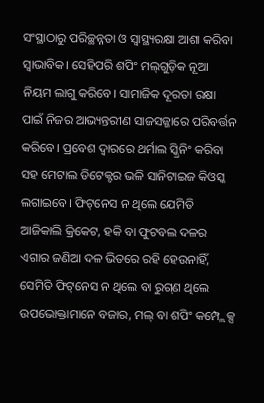ସଂସ୍ଥାଠାରୁ ପରିଚ୍ଛନ୍ନତା ଓ ସ୍ବାସ୍ଥ୍ୟରକ୍ଷା ଆଶା କରିବା ସ୍ବାଭାବିକ। ସେହିପରି ଶପିଂ ମଲ୍‌ଗୁଡ଼ିକ ନୂଆ ନିୟମ ଲାଗୁ କରିବେ। ସାମାଜିକ ଦୂରତା ରକ୍ଷା ପାଇଁ ନିଜର ଆଭ୍ୟନ୍ତରୀଣ ସାଜସଜ୍ଜାରେ ପରିବର୍ତ୍ତନ କରିବେ। ପ୍ରବେଶ ଦ୍ୱାରରେ ଥର୍ମାଲ ସ୍କ୍ରିନିଂ କରିବା ସହ ମେଟାଲ ଡିଟେକ୍ଟର ଭଳି ସାନିଟାଇଜ କିଓସ୍କ ଲଗାଇବେ। ଫିଟ୍‌ନେସ ନ ଥିଲେ ଯେମିତି ଆଜିକାଲି କ୍ରିକେଟ, ହକି ବା ଫୁଟବଲ ଦଳର ଏଗାର ଜଣିଆ ଦଳ ଭିତରେ ରହି ହେଉନାହିଁ, ସେମିତି ଫିଟ୍‌ନେସ ନ ଥିଲେ ବା ରୁଗ୍‌ଣ ଥିଲେ ଉପଭୋକ୍ତାମାନେ ବଜାର, ମଲ୍‌ ବା ଶପିଂ କମ୍ପ୍ଲେକ୍ସ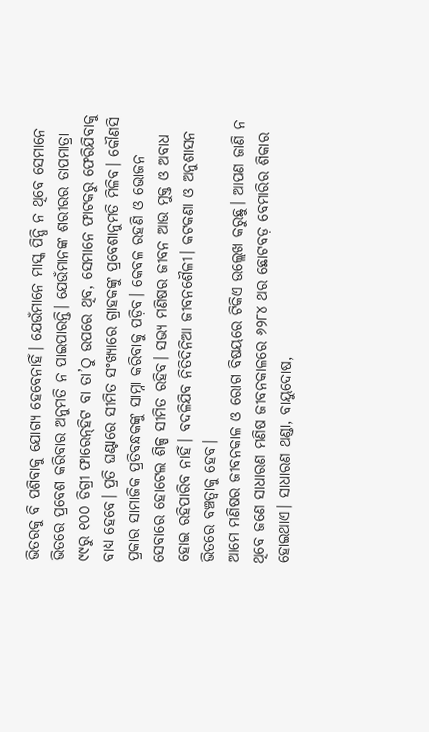ଭିତରକୁ ବି ପଶିବାକୁ ଯୋଗ୍ୟ ହେବେନାହିଁ। ଯେଉଁମାନେ ମାସ୍କ ପିନ୍ଧି ନ ଥିବେ ସେମାନେ ଭିତରେ ପ୍ରବେଶ କରିବାର ଅନୁମତି ନ ପାଇପାରନ୍ତି। ଯେଉଁମାନଙ୍କ ଶରୀରର ତାପମାତ୍ରା ୯୯ରୁ ୧୦୦ ଡିଗ୍ରୀ ଫାରେନ୍‌ହିଟ ବା ତା’ଠୁ ଉପରେ ଥିବ, ସେମାନେ ଫାଟକରୁ ଫେରିଯିବାକୁ ବାଧ୍ୟ ହେବେ। ପ୍ରତି ଘଣ୍ଟାରେ ସୀମିତ ସଂଖ୍ୟାରେ ଗ୍ରାହକଙ୍କୁ ପ୍ରବେଶାନୁମତି ମିଳିବ। କୌଣସି ପ୍ରକାର ସାମାଜିକ ପ୍ରତିବନ୍ଧକଙ୍କୁ ସାମ୍ନା କରିବାକୁ ପଡ଼ିବ। କେବଳ ରହଣି ଓ ଭୋଜନ ସେବାରେ ହୋଟେଲ ଶିଳ୍ପ ସୀମିତ ରହିବ। ସଭ୍ୟ ମଣିଷର ଜୀବନ ଆଉ ମୁକ୍ତ ଓ ଅବାଧ ହୋଇ ରହିପାରିବ ନାହିଁ। ବଦଳିଯିବ ନିତିଦିନିଆ ଜୀବନଶୈଳୀ। କଟକଣା ଓ ଅନୁଶାସନ ଭିତରେ ବଞ୍ଚତ୍ବାକୁ ହେବ।
ଆମେ ମଣିଷର ଜୀବନକାଳ ଓ ରୋଗ ବିଷୟରେ ଟିକିଏ ଉଲ୍ଲେଖ କରୁଛୁ। ଆପଣ ଜାଣି ନ ଥିବେ ଜଣେ ସାଧାରଣ ମଣିଷ ଜୀବନକାଳରେ ୬୨୮୪ ଥର ଛୋଟବଡ଼ ବେମାରିର ଶିକାର ହୋଇଥାଏ। ସାଧାରଣ ଥଣ୍ଡା, ବାୟୁଦୋଷ,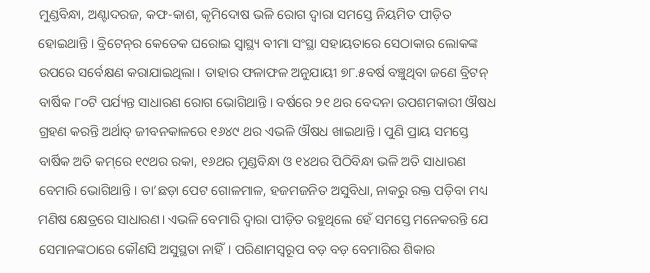ମୁଣ୍ଡବିନ୍ଧା, ଅଣ୍ଟାଦରଜ, କଫ-କାଶ, କୃମିଦୋଷ ଭଳି ରୋଗ ଦ୍ୱାରା ସମସ୍ତେ ନିୟମିତ ପୀଡ଼ିତ ହୋଇଥାନ୍ତି। ବ୍ରିଟେନ୍‌ର କେତେକ ଘରୋଇ ସ୍ବାସ୍ଥ୍ୟ ବୀମା ସଂସ୍ଥା ସହାୟତାରେ ସେଠାକାର ଲୋକଙ୍କ ଉପରେ ସର୍ବେକ୍ଷଣ କରାଯାଇଥିଲା। ତାହାର ଫଳାଫଳ ଅନୁଯାୟୀ ୭୮.୫ବର୍ଷ ବଞ୍ଚୁଥିବା ଜଣେ ବ୍ରିଟନ୍‌ ବାର୍ଷିକ ୮୦ଟି ପର୍ଯ୍ୟନ୍ତ ସାଧାରଣ ରୋଗ ଭୋଗିଥାନ୍ତି। ବର୍ଷରେ ୨୧ ଥର ବେଦନା ଉପଶମକାରୀ ଔଷଧ ଗ୍ରହଣ କରନ୍ତି ଅର୍ଥାତ୍‌ ଜୀବନକାଳରେ ୧୬୪୯ ଥର ଏଭଳି ଔଷଧ ଖାଇଥାନ୍ତି। ପୁଣି ପ୍ରାୟ ସମସ୍ତେ ବାର୍ଷିକ ଅତି କମ୍‌ରେ ୧୯ଥର ରକା, ୧୬ଥର ମୁଣ୍ଡବିନ୍ଧା ଓ ୧୪ଥର ପିଠିବିନ୍ଧା ଭଳି ଅତି ସାଧାରଣ ବେମାରି ଭୋଗିଥାନ୍ତି। ତା’ଛଡ଼ା ପେଟ ଗୋଳମାଳ, ହଜମଜନିତ ଅସୁବିଧା, ନାକରୁ ରକ୍ତ ପଡ଼ିବା ମଧ୍ୟ ମଣିଷ କ୍ଷେତ୍ରରେ ସାଧାରଣ। ଏଭଳି ବେମାରି ଦ୍ୱାରା ପୀଡ଼ିତ ରହୁଥିଲେ ହେଁ ସମସ୍ତେ ମନେକରନ୍ତି ଯେ ସେମାନଙ୍କଠାରେ କୌଣସି ଅସୁସ୍ଥତା ନାହିଁ। ପରିଣାମସ୍ବରୂପ ବଡ଼ ବଡ଼ ବେମାରିର ଶିକାର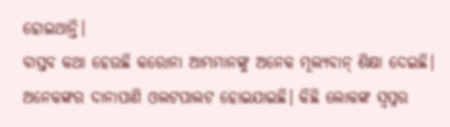ହୋଇଥାନ୍ତି।
ବାସ୍ତବ କଥା ହେଉଛି କରୋନା ଆମ୍ଭମାନଙ୍କୁ ଅନେକ ମୂଲ୍ୟବାନ୍‌ ଶିକ୍ଷା ଦେଇଛି। ଅନେକଙ୍କର ଦାନାପାଣି ଓଲଟପାଲଟ ହୋଇଯାଇଛି। କିଛି ଲୋକଙ୍କ ସ୍ବପ୍ନର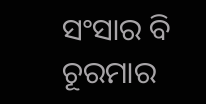ସଂସାର ବି ଚୂରମାର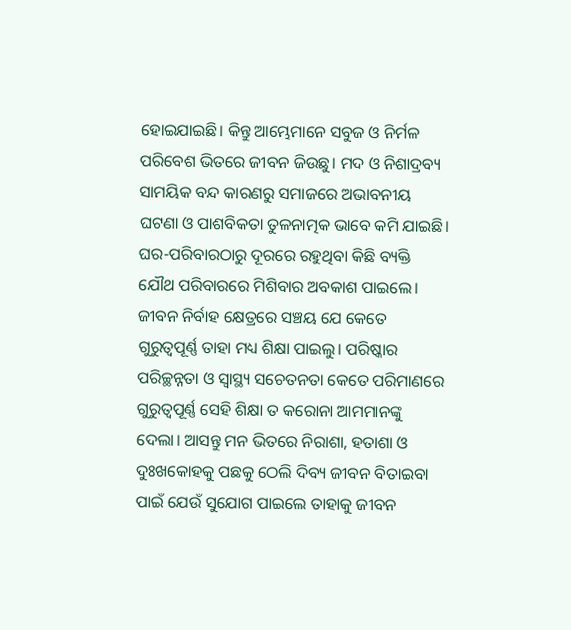ହୋଇଯାଇଛି। କିନ୍ତୁ ଆମ୍ଭେମାନେ ସବୁଜ ଓ ନିର୍ମଳ ପରିବେଶ ଭିତରେ ଜୀବନ ଜିଉଛୁ। ମଦ ଓ ନିଶାଦ୍ରବ୍ୟ ସାମୟିକ ବନ୍ଦ କାରଣରୁ ସମାଜରେ ଅଭାବନୀୟ ଘଟଣା ଓ ପାଶବିକତା ତୁଳନାତ୍ମକ ଭାବେ କମି ଯାଇଛି। ଘର-ପରିବାରଠାରୁ ଦୂରରେ ରହୁଥିବା କିଛି ବ୍ୟକ୍ତି ଯୌଥ ପରିବାରରେ ମିଶିବାର ଅବକାଶ ପାଇଲେ। ଜୀବନ ନିର୍ବାହ କ୍ଷେତ୍ରରେ ସଞ୍ଚୟ ଯେ କେତେ ଗୁରୁତ୍ୱପୂର୍ଣ୍ଣ ତାହା ମଧ୍ୟ ଶିକ୍ଷା ପାଇଲୁ। ପରିଷ୍କାର ପରିଚ୍ଛନ୍ନତା ଓ ସ୍ବାସ୍ଥ୍ୟ ସଚେତନତା କେତେ ପରିମାଣରେ ଗୁରୁତ୍ୱପୂର୍ଣ୍ଣ ସେହି ଶିକ୍ଷା ତ କରୋନା ଆମମାନଙ୍କୁ ଦେଲା। ଆସନ୍ତୁ ମନ ଭିତରେ ନିରାଶା, ହତାଶା ଓ ଦୁଃଖକୋହକୁ ପଛକୁ ଠେଲି ଦିବ୍ୟ ଜୀବନ ବିତାଇବା ପାଇଁ ଯେଉଁ ସୁଯୋଗ ପାଇଲେ ତାହାକୁ ଜୀବନ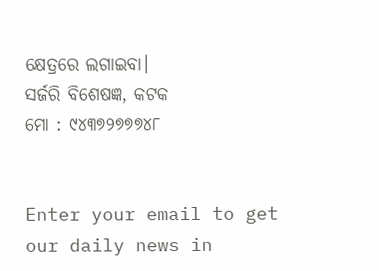କ୍ଷେତ୍ରରେ ଲଗାଇବା।
ସର୍ଜରି ବିଶେଷଜ୍ଞ, କଟକ
ମୋ : ୯୪୩୭୨୭୭୭୪୮


Enter your email to get our daily news in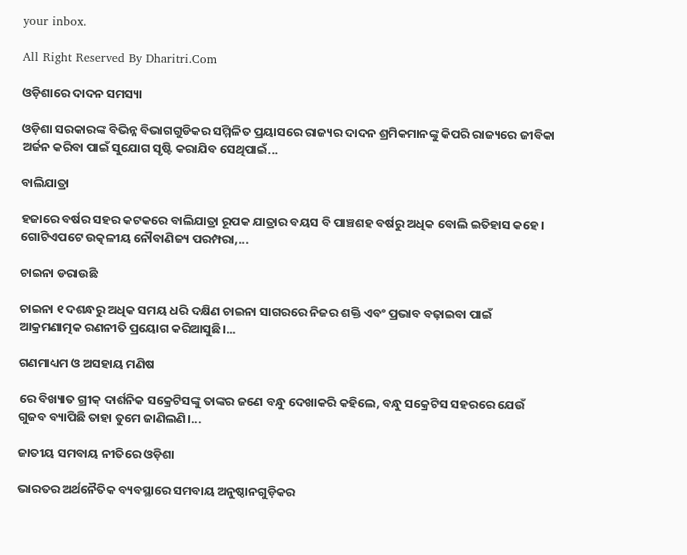your inbox.

All Right Reserved By Dharitri.Com

ଓଡ଼ିଶାରେ ଦାଦନ ସମସ୍ୟା

ଓଡ଼ିଶା ସରକାରଙ୍କ ବିଭିନ୍ନ ବିଭାଗଗୁଡିକର ସମ୍ମିଳିତ ପ୍ରୟାସରେ ରାଜ୍ୟର ଦାଦନ ଶ୍ରମିକମାନଙ୍କୁ କିପରି ରାଜ୍ୟରେ ଜୀବିକା ଅର୍ଜନ କରିବା ପାଇଁ ସୁଯୋଗ ସୃଷ୍ଟି କରାଯିବ ସେଥିପାଇଁ...

ବାଲିଯାତ୍ରା

ହଜାରେ ବର୍ଷର ସହର କଟକରେ ବାଲିଯାତ୍ରା ରୂପକ ଯାତ୍ରାର ବୟସ ବି ପାଞ୍ଚଶହ ବର୍ଷରୁ ଅଧିକ ବୋଲି ଇତିହାସ କହେ। ଗୋଟିଏପଟେ ଉତ୍କଳୀୟ ନୌବାଣିଜ୍ୟ ପରମ୍ପରା,...

ଚାଇନା ଡରାଉଛି

ଚାଇନା ୧ ଦଶନ୍ଧରୁ ଅଧିକ ସମୟ ଧରି ଦକ୍ଷିଣ ଚାଇନା ସାଗରରେ ନିଜର ଶକ୍ତି ଏବଂ ପ୍ରଭାବ ବଢ଼ାଇବା ପାଇଁ ଆକ୍ରମଣାତ୍ମକ ରଣନୀତି ପ୍ରୟୋଗ କରିଆସୁଛି।...

ଗଣମାଧ୍ୟମ ଓ ଅସହାୟ ମଣିଷ

ରେ ବିଖ୍ୟାତ ଗ୍ରୀକ୍‌ ଦାର୍ଶନିକ ସକ୍ରେଟିସଙ୍କୁ ତାଙ୍କର ଜଣେ ବନ୍ଧୁ ଦେଖାକରି କହିଲେ, ବନ୍ଧୁ ସକ୍ରେଟିସ ସହରରେ ଯେଉଁ ଗୁଜବ ବ୍ୟାପିଛି ତାହା ତୁମେ ଜାଣିଲଣି।...

ଜାତୀୟ ସମବାୟ ନୀତିରେ ଓଡ଼ିଶା

ଭାରତର ଅର୍ଥନୈତିକ ବ୍ୟବସ୍ଥାରେ ସମବାୟ ଅନୁଷ୍ଠାନଗୁଡ଼ିକର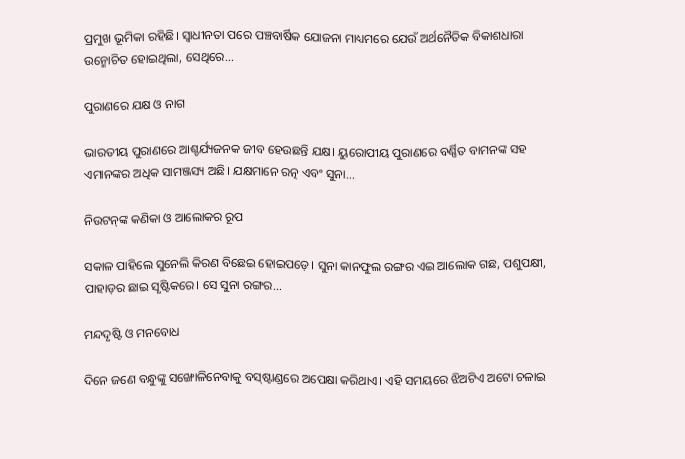ପ୍ରମୁଖ ଭୂମିକା ରହିଛି। ସ୍ବାଧୀନତା ପରେ ପଞ୍ଚବାର୍ଷିକ ଯୋଜନା ମାଧ୍ୟମରେ ଯେଉଁ ଅର୍ଥନୈତିକ ବିକାଶଧାରା ଉନ୍ମୋଚିତ ହୋଇଥିଲା, ସେଥିରେ...

ପୁରାଣରେ ଯକ୍ଷ ଓ ନାଗ

ଭାରତୀୟ ପୁରାଣରେ ଆଶ୍ଚର୍ଯ୍ୟଜନକ ଜୀବ ହେଉଛନ୍ତି ଯକ୍ଷ। ୟୁରୋପୀୟ ପୁରାଣରେ ବର୍ଣ୍ଣିତ ବାମନଙ୍କ ସହ ଏମାନଙ୍କର ଅଧିକ ସାମଞ୍ଜସ୍ୟ ଅଛି। ଯକ୍ଷମାନେ ରତ୍ନ ଏବଂ ସୁନା...

ନିଉଟନ୍‌ଙ୍କ କଣିକା ଓ ଆଲୋକର ରୂପ

ସକାଳ ପାହିଲେ ସୁନେଲି କିରଣ ବିଛେଇ ହୋଇପଡ଼େ। ସୁନା କାନଫୁଲ ରଙ୍ଗର ଏଇ ଆଲୋକ ଗଛ, ପଶୁପକ୍ଷୀ, ପାହାଡ଼ର ଛାଇ ସୃଷ୍ଟିକରେ। ସେ ସୁନା ରଙ୍ଗର...

ମନ୍ଦଦୃଷ୍ଟି ଓ ମନବୋଧ

ଦିନେ ଜଣେ ବନ୍ଧୁଙ୍କୁ ସଙ୍ଖୋଳିନେବାକୁ ବସ୍‌ଷ୍ଟାଣ୍ଡରେ ଅପେକ୍ଷା କରିଥାଏ। ଏହି ସମୟରେ ଝିଅଟିଏ ଅଟୋ ଚଳାଇ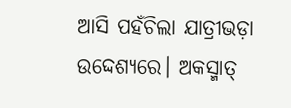ଆସି ପହଁଚିଲା ଯାତ୍ରୀଭଡ଼ା ଉଦ୍ଦେଶ୍ୟରେ। ଅକସ୍ମାତ୍‌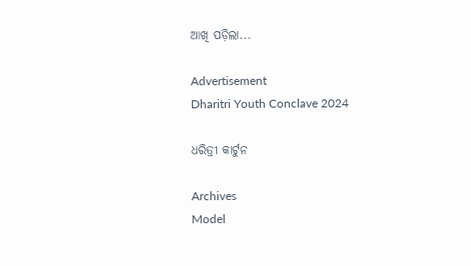ଆଖି ପଡ଼ିଲା...

Advertisement
Dharitri Youth Conclave 2024

ଧରିତ୍ରୀ କାର୍ଟୁନ

Archives
Model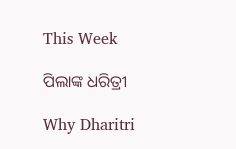This Week

ପିଲାଙ୍କ ଧରିତ୍ରୀ

Why Dharitri